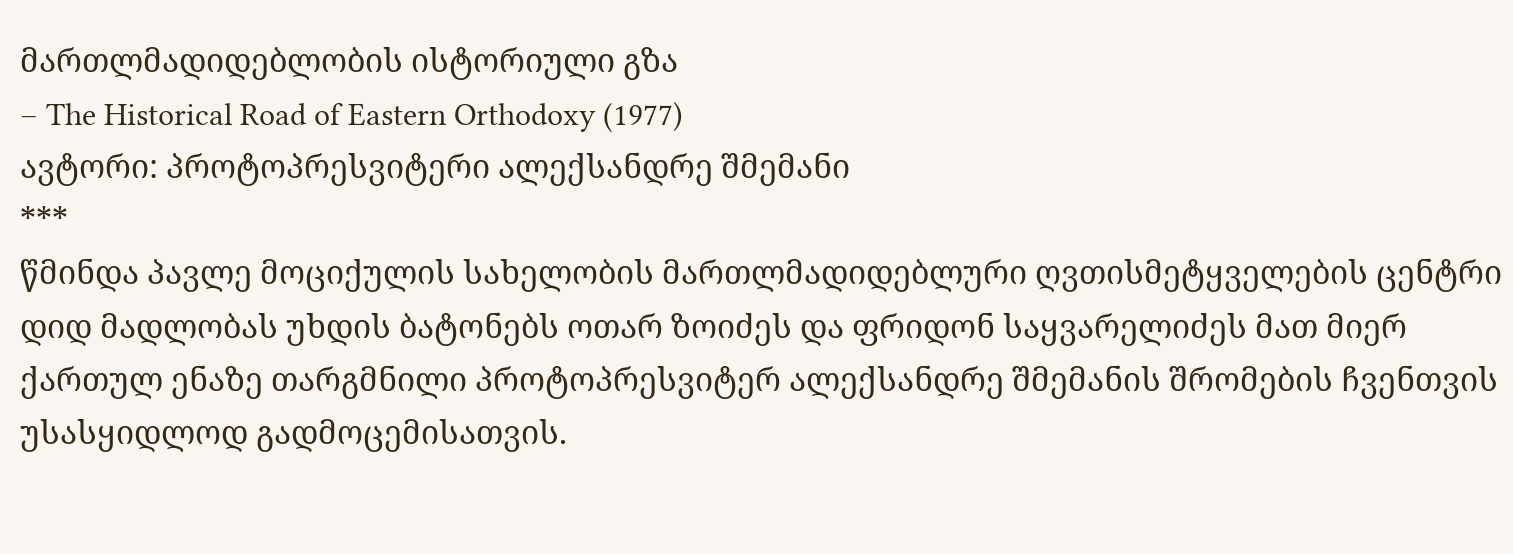მართლმადიდებლობის ისტორიული გზა
– The Historical Road of Eastern Orthodoxy (1977)
ავტორი: პროტოპრესვიტერი ალექსანდრე შმემანი
***
წმინდა პავლე მოციქულის სახელობის მართლმადიდებლური ღვთისმეტყველების ცენტრი დიდ მადლობას უხდის ბატონებს ოთარ ზოიძეს და ფრიდონ საყვარელიძეს მათ მიერ ქართულ ენაზე თარგმნილი პროტოპრესვიტერ ალექსანდრე შმემანის შრომების ჩვენთვის უსასყიდლოდ გადმოცემისათვის.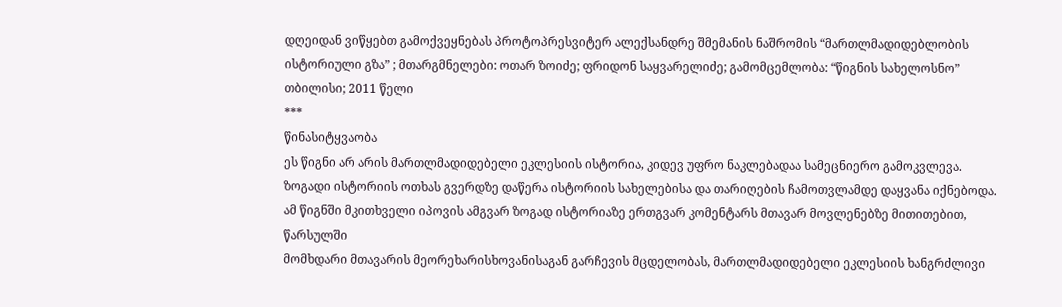დღეიდან ვიწყებთ გამოქვეყნებას პროტოპრესვიტერ ალექსანდრე შმემანის ნაშრომის “მართლმადიდებლობის ისტორიული გზა” ; მთარგმნელები: ოთარ ზოიძე; ფრიდონ საყვარელიძე; გამომცემლობა: “წიგნის სახელოსნო” თბილისი; 2011 წელი
***
წინასიტყვაობა
ეს წიგნი არ არის მართლმადიდებელი ეკლესიის ისტორია, კიდევ უფრო ნაკლებადაა სამეცნიერო გამოკვლევა. ზოგადი ისტორიის ოთხას გვერდზე დაწერა ისტორიის სახელებისა და თარიღების ჩამოთვლამდე დაყვანა იქნებოდა. ამ წიგნში მკითხველი იპოვის ამგვარ ზოგად ისტორიაზე ერთგვარ კომენტარს მთავარ მოვლენებზე მითითებით, წარსულში
მომხდარი მთავარის მეორეხარისხოვანისაგან გარჩევის მცდელობას, მართლმადიდებელი ეკლესიის ხანგრძლივი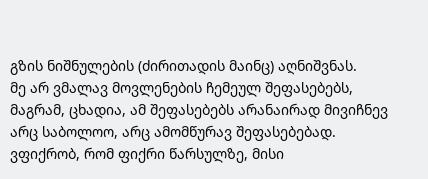გზის ნიშნულების (ძირითადის მაინც) აღნიშვნას.
მე არ ვმალავ მოვლენების ჩემეულ შეფასებებს, მაგრამ, ცხადია, ამ შეფასებებს არანაირად მივიჩნევ არც საბოლოო, არც ამომწურავ შეფასებებად. ვფიქრობ, რომ ფიქრი წარსულზე, მისი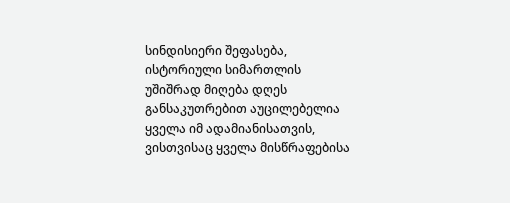სინდისიერი შეფასება, ისტორიული სიმართლის უშიშრად მიღება დღეს განსაკუთრებით აუცილებელია ყველა იმ ადამიანისათვის, ვისთვისაც ყველა მისწრაფებისა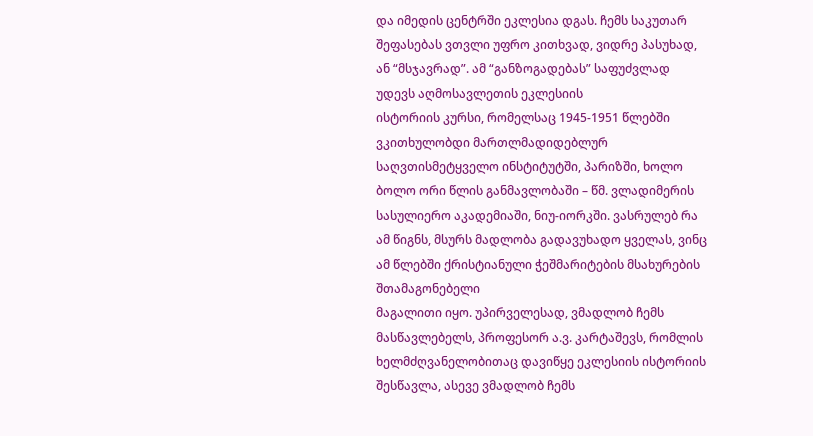და იმედის ცენტრში ეკლესია დგას. ჩემს საკუთარ შეფასებას ვთვლი უფრო კითხვად, ვიდრე პასუხად, ან “მსჯავრად”. ამ “განზოგადებას” საფუძვლად უდევს აღმოსავლეთის ეკლესიის
ისტორიის კურსი, რომელსაც 1945-1951 წლებში ვკითხულობდი მართლმადიდებლურ საღვთისმეტყველო ინსტიტუტში, პარიზში, ხოლო ბოლო ორი წლის განმავლობაში – წმ. ვლადიმერის სასულიერო აკადემიაში, ნიუ-იორკში. ვასრულებ რა ამ წიგნს, მსურს მადლობა გადავუხადო ყველას, ვინც ამ წლებში ქრისტიანული ჭეშმარიტების მსახურების შთამაგონებელი
მაგალითი იყო. უპირველესად, ვმადლობ ჩემს მასწავლებელს, პროფესორ ა.ვ. კარტაშევს, რომლის ხელმძღვანელობითაც დავიწყე ეკლესიის ისტორიის შესწავლა, ასევე ვმადლობ ჩემს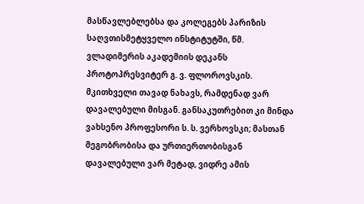მასწავლებლებსა და კოლეგებს პარიზის საღვთისმეტყველო ინსტიტუტში, წმ. ვლადიმერის აკადემიის დეკანს პროტოპრესვიტერ გ. ვ. ფლოროვსკის. მკითხველი თავად ნახავს, რამდენად ვარ დავალებული მისგან. განსაკუთრებით კი მინდა ვახსენო პროფესორი ს. ს. ვერხოვსკი; მასთან მეგობრობისა და ურთიერთობისგან დავალებული ვარ მეტად, ვიდრე ამის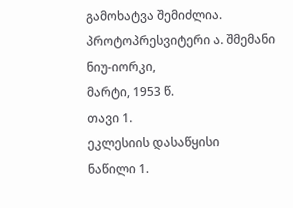გამოხატვა შემიძლია.
პროტოპრესვიტერი ა. შმემანი
ნიუ-იორკი,
მარტი, 1953 წ.
თავი 1.
ეკლესიის დასაწყისი
ნაწილი 1.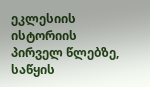ეკლესიის ისტორიის პირველ წლებზე, საწყის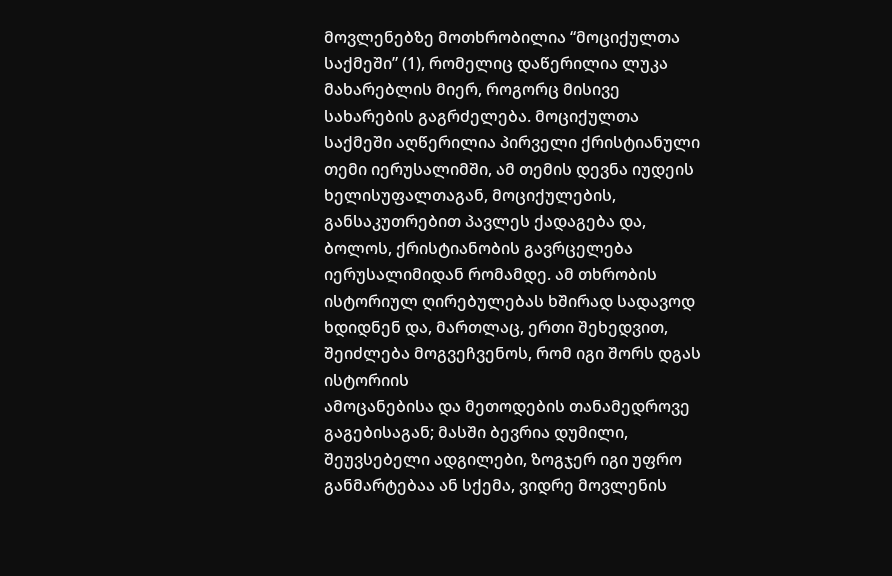მოვლენებზე მოთხრობილია “მოციქულთა საქმეში” (1), რომელიც დაწერილია ლუკა მახარებლის მიერ, როგორც მისივე სახარების გაგრძელება. მოციქულთა საქმეში აღწერილია პირველი ქრისტიანული თემი იერუსალიმში, ამ თემის დევნა იუდეის ხელისუფალთაგან, მოციქულების, განსაკუთრებით პავლეს ქადაგება და, ბოლოს, ქრისტიანობის გავრცელება იერუსალიმიდან რომამდე. ამ თხრობის ისტორიულ ღირებულებას ხშირად სადავოდ ხდიდნენ და, მართლაც, ერთი შეხედვით, შეიძლება მოგვეჩვენოს, რომ იგი შორს დგას ისტორიის
ამოცანებისა და მეთოდების თანამედროვე გაგებისაგან; მასში ბევრია დუმილი, შეუვსებელი ადგილები, ზოგჯერ იგი უფრო განმარტებაა ან სქემა, ვიდრე მოვლენის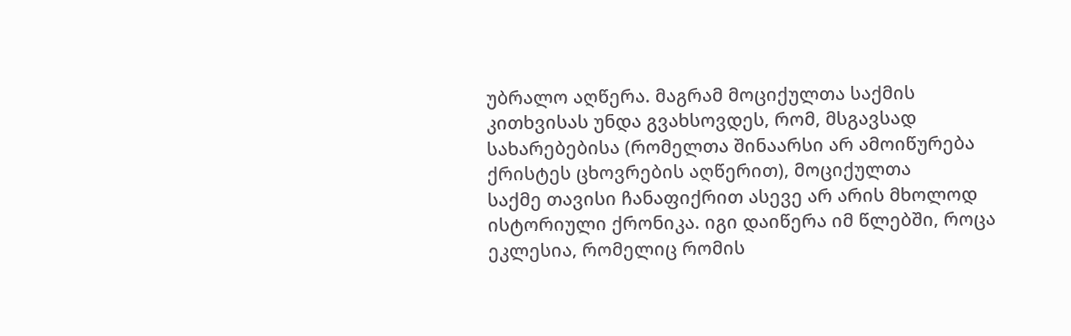უბრალო აღწერა. მაგრამ მოციქულთა საქმის კითხვისას უნდა გვახსოვდეს, რომ, მსგავსად სახარებებისა (რომელთა შინაარსი არ ამოიწურება ქრისტეს ცხოვრების აღწერით), მოციქულთა
საქმე თავისი ჩანაფიქრით ასევე არ არის მხოლოდ ისტორიული ქრონიკა. იგი დაიწერა იმ წლებში, როცა ეკლესია, რომელიც რომის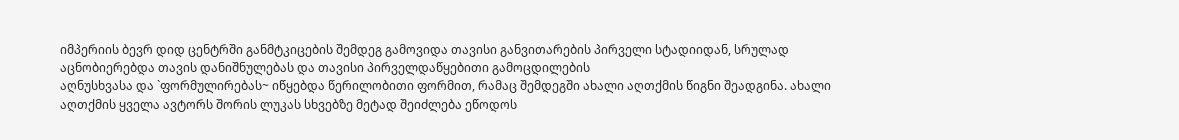იმპერიის ბევრ დიდ ცენტრში განმტკიცების შემდეგ გამოვიდა თავისი განვითარების პირველი სტადიიდან, სრულად აცნობიერებდა თავის დანიშნულებას და თავისი პირველდაწყებითი გამოცდილების
აღნუსხვასა და `ფორმულირებას~ იწყებდა წერილობითი ფორმით, რამაც შემდეგში ახალი აღთქმის წიგნი შეადგინა. ახალი აღთქმის ყველა ავტორს შორის ლუკას სხვებზე მეტად შეიძლება ეწოდოს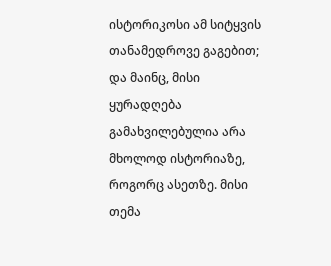ისტორიკოსი ამ სიტყვის თანამედროვე გაგებით; და მაინც, მისი ყურადღება გამახვილებულია არა მხოლოდ ისტორიაზე, როგორც ასეთზე. მისი თემა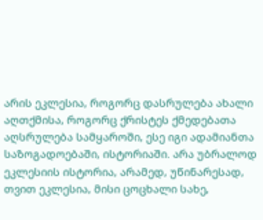არის ეკლესია, როგორც დასრულება ახალი აღთქმისა, როგორც ქრისტეს ქმედებათა აღსრულება სამყაროში, ესე იგი ადამიანთა
საზოგადოებაში, ისტორიაში. არა უბრალოდ ეკლესიის ისტორია, არამედ, უწინარესად, თვით ეკლესია, მისი ცოცხალი სახე,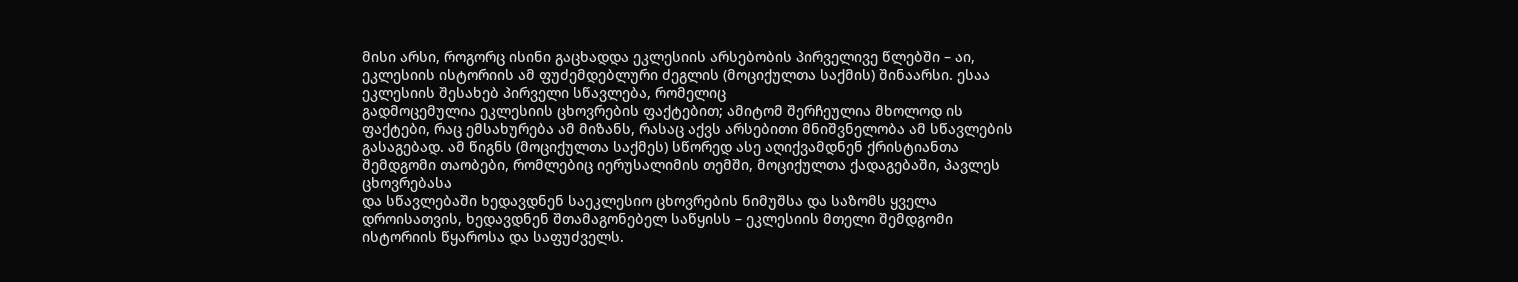მისი არსი, როგორც ისინი გაცხადდა ეკლესიის არსებობის პირველივე წლებში – აი, ეკლესიის ისტორიის ამ ფუძემდებლური ძეგლის (მოციქულთა საქმის) შინაარსი. ესაა ეკლესიის შესახებ პირველი სწავლება, რომელიც
გადმოცემულია ეკლესიის ცხოვრების ფაქტებით; ამიტომ შერჩეულია მხოლოდ ის ფაქტები, რაც ემსახურება ამ მიზანს, რასაც აქვს არსებითი მნიშვნელობა ამ სწავლების გასაგებად. ამ წიგნს (მოციქულთა საქმეს) სწორედ ასე აღიქვამდნენ ქრისტიანთა შემდგომი თაობები, რომლებიც იერუსალიმის თემში, მოციქულთა ქადაგებაში, პავლეს ცხოვრებასა
და სწავლებაში ხედავდნენ საეკლესიო ცხოვრების ნიმუშსა და საზომს ყველა დროისათვის, ხედავდნენ შთამაგონებელ საწყისს – ეკლესიის მთელი შემდგომი ისტორიის წყაროსა და საფუძველს.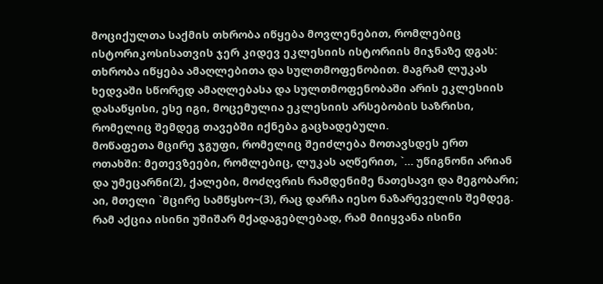მოციქულთა საქმის თხრობა იწყება მოვლენებით, რომლებიც ისტორიკოსისათვის ჯერ კიდევ ეკლესიის ისტორიის მიჯნაზე დგას: თხრობა იწყება ამაღლებითა და სულთმოფენობით. მაგრამ ლუკას ხედვაში სწორედ ამაღლებასა და სულთმოფენობაში არის ეკლესიის დასაწყისი, ესე იგი, მოცემულია ეკლესიის არსებობის საზრისი, რომელიც შემდეგ თავებში იქნება გაცხადებული.
მოწაფეთა მცირე ჯგუფი, რომელიც შეიძლება მოთავსდეს ერთ ოთახში: მეთევზეები, რომლებიც, ლუკას აღწერით, `… უწიგნონი არიან და უმეცარნი(2), ქალები, მოძღვრის რამდენიმე ნათესავი და მეგობარი; აი, მთელი `მცირე სამწყსო~(3), რაც დარჩა იესო ნაზარეველის შემდეგ. რამ აქცია ისინი უშიშარ მქადაგებლებად, რამ მიიყვანა ისინი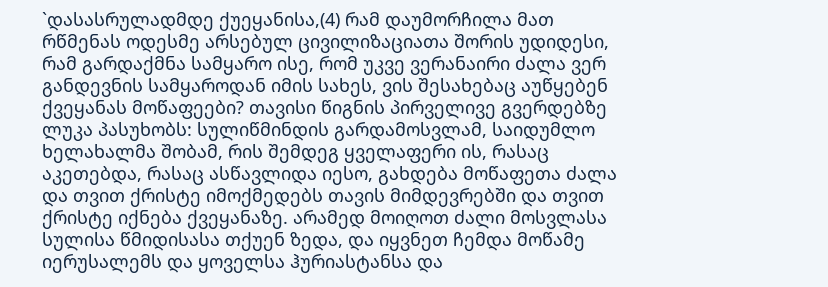`დასასრულადმდე ქუეყანისა,(4) რამ დაუმორჩილა მათ რწმენას ოდესმე არსებულ ცივილიზაციათა შორის უდიდესი, რამ გარდაქმნა სამყარო ისე, რომ უკვე ვერანაირი ძალა ვერ განდევნის სამყაროდან იმის სახეს, ვის შესახებაც აუწყებენ ქვეყანას მოწაფეები? თავისი წიგნის პირველივე გვერდებზე ლუკა პასუხობს: სულიწმინდის გარდამოსვლამ, საიდუმლო ხელახალმა შობამ, რის შემდეგ ყველაფერი ის, რასაც აკეთებდა, რასაც ასწავლიდა იესო, გახდება მოწაფეთა ძალა და თვით ქრისტე იმოქმედებს თავის მიმდევრებში და თვით ქრისტე იქნება ქვეყანაზე. არამედ მოიღოთ ძალი მოსვლასა სულისა წმიდისასა თქუენ ზედა, და იყვნეთ ჩემდა მოწამე იერუსალემს და ყოველსა ჰურიასტანსა და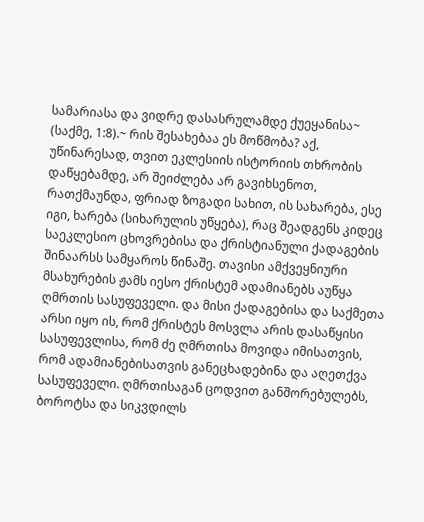სამარიასა და ვიდრე დასასრულამდე ქუეყანისა~ (საქმე, 1:8).~ რის შესახებაა ეს მოწმობა? აქ, უწინარესად, თვით ეკლესიის ისტორიის თხრობის დაწყებამდე, არ შეიძლება არ გავიხსენოთ, რათქმაუნდა, ფრიად ზოგადი სახით, ის სახარება, ესე იგი, ხარება (სიხარულის უწყება), რაც შეადგენს კიდეც საეკლესიო ცხოვრებისა და ქრისტიანული ქადაგების შინაარსს სამყაროს წინაშე. თავისი ამქვეყნიური მსახურების ჟამს იესო ქრისტემ ადამიანებს აუწყა ღმრთის სასუფეველი. და მისი ქადაგებისა და საქმეთა არსი იყო ის, რომ ქრისტეს მოსვლა არის დასაწყისი სასუფევლისა, რომ ძე ღმრთისა მოვიდა იმისათვის, რომ ადამიანებისათვის განეცხადებინა და აღეთქვა სასუფეველი. ღმრთისაგან ცოდვით განშორებულებს, ბოროტსა და სიკვდილს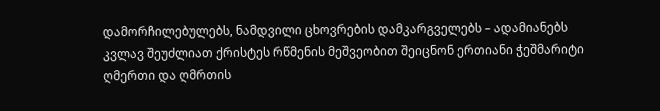დამორჩილებულებს, ნამდვილი ცხოვრების დამკარგველებს – ადამიანებს კვლავ შეუძლიათ ქრისტეს რწმენის მეშვეობით შეიცნონ ერთიანი ჭეშმარიტი ღმერთი და ღმრთის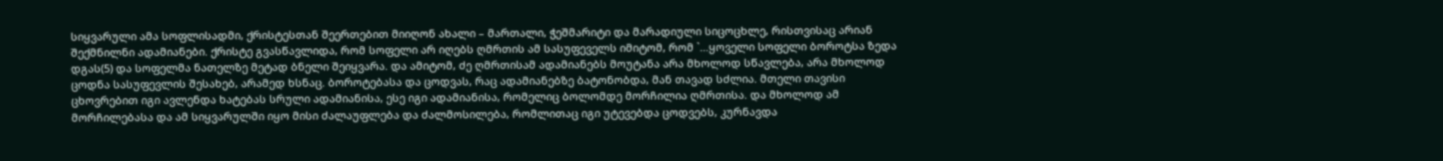სიყვარული ამა სოფლისადმი, ქრისტესთან შეერთებით მიიღონ ახალი – მართალი, ჭეშმარიტი და მარადიული სიცოცხლე, რისთვისაც არიან შექმნილნი ადამიანები. ქრისტე გვასწავლიდა, რომ სოფელი არ იღებს ღმრთის ამ სასუფეველს იმიტომ, რომ `…ყოველი სოფელი ბოროტსა ზედა დგას(5) და სოფელმა ნათელზე მეტად ბნელი შეიყვარა. და ამიტომ, ძე ღმრთისამ ადამიანებს მოუტანა არა მხოლოდ სწავლება, არა მხოლოდ ცოდნა სასუფევლის შესახებ, არამედ ხსნაც. ბოროტებასა და ცოდვას, რაც ადამიანებზე ბატონობდა, მან თავად სძლია. მთელი თავისი ცხოვრებით იგი ავლენდა ხატებას სრული ადამიანისა, ესე იგი ადამიანისა, რომელიც ბოლომდე მორჩილია ღმრთისა. და მხოლოდ ამ მორჩილებასა და ამ სიყვარულში იყო მისი ძალაუფლება და ძალმოსილება, რომლითაც იგი უტევებდა ცოდვებს, კურნავდა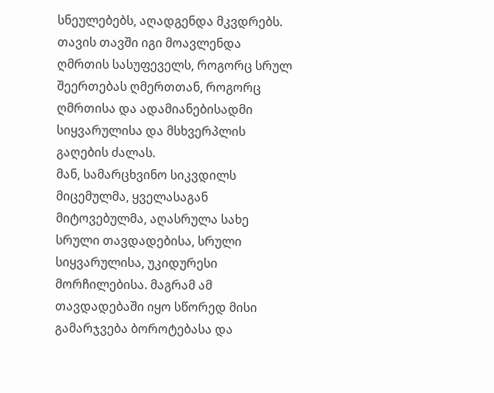სნეულებებს, აღადგენდა მკვდრებს. თავის თავში იგი მოავლენდა ღმრთის სასუფეველს, როგორც სრულ შეერთებას ღმერთთან, როგორც ღმრთისა და ადამიანებისადმი სიყვარულისა და მსხვერპლის გაღების ძალას.
მან, სამარცხვინო სიკვდილს მიცემულმა, ყველასაგან მიტოვებულმა, აღასრულა სახე სრული თავდადებისა, სრული სიყვარულისა, უკიდურესი მორჩილებისა. მაგრამ ამ თავდადებაში იყო სწორედ მისი გამარჯვება ბოროტებასა და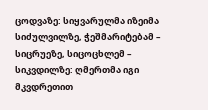ცოდვაზე: სიყვარულმა იზეიმა სიძულვილზე, ჭეშმარიტებამ – სიცრუეზე, სიცოცხლემ – სიკვდილზე: ღმერთმა იგი მკვდრეთით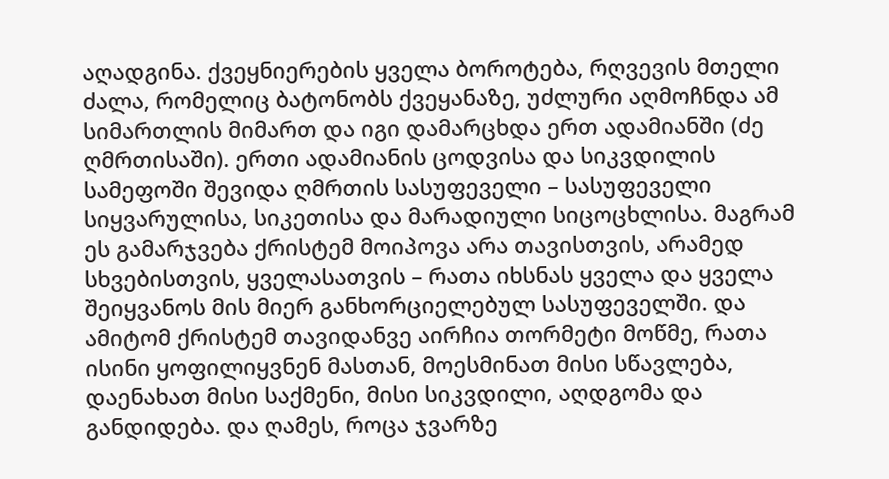აღადგინა. ქვეყნიერების ყველა ბოროტება, რღვევის მთელი ძალა, რომელიც ბატონობს ქვეყანაზე, უძლური აღმოჩნდა ამ სიმართლის მიმართ და იგი დამარცხდა ერთ ადამიანში (ძე ღმრთისაში). ერთი ადამიანის ცოდვისა და სიკვდილის სამეფოში შევიდა ღმრთის სასუფეველი – სასუფეველი სიყვარულისა, სიკეთისა და მარადიული სიცოცხლისა. მაგრამ ეს გამარჯვება ქრისტემ მოიპოვა არა თავისთვის, არამედ სხვებისთვის, ყველასათვის – რათა იხსნას ყველა და ყველა შეიყვანოს მის მიერ განხორციელებულ სასუფეველში. და ამიტომ ქრისტემ თავიდანვე აირჩია თორმეტი მოწმე, რათა ისინი ყოფილიყვნენ მასთან, მოესმინათ მისი სწავლება, დაენახათ მისი საქმენი, მისი სიკვდილი, აღდგომა და განდიდება. და ღამეს, როცა ჯვარზე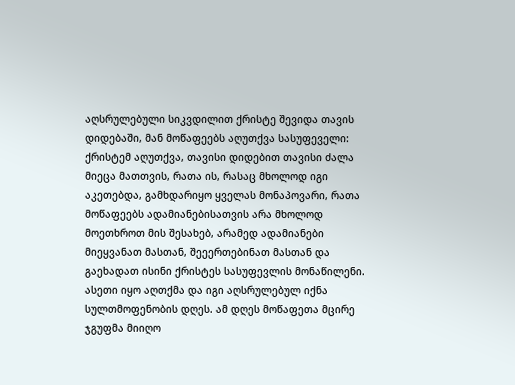აღსრულებული სიკვდილით ქრისტე შევიდა თავის დიდებაში, მან მოწაფეებს აღუთქვა სასუფეველი: ქრისტემ აღუთქვა, თავისი დიდებით თავისი ძალა მიეცა მათთვის, რათა ის, რასაც მხოლოდ იგი აკეთებდა, გამხდარიყო ყველას მონაპოვარი, რათა მოწაფეებს ადამიანებისათვის არა მხოლოდ მოეთხროთ მის შესახებ, არამედ ადამიანები მიეყვანათ მასთან, შეეერთებინათ მასთან და გაეხადათ ისინი ქრისტეს სასუფევლის მონაწილენი.
ასეთი იყო აღთქმა და იგი აღსრულებულ იქნა სულთმოფენობის დღეს. ამ დღეს მოწაფეთა მცირე ჯგუფმა მიიღო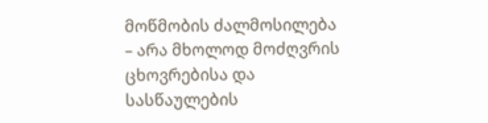მოწმობის ძალმოსილება – არა მხოლოდ მოძღვრის ცხოვრებისა და სასწაულების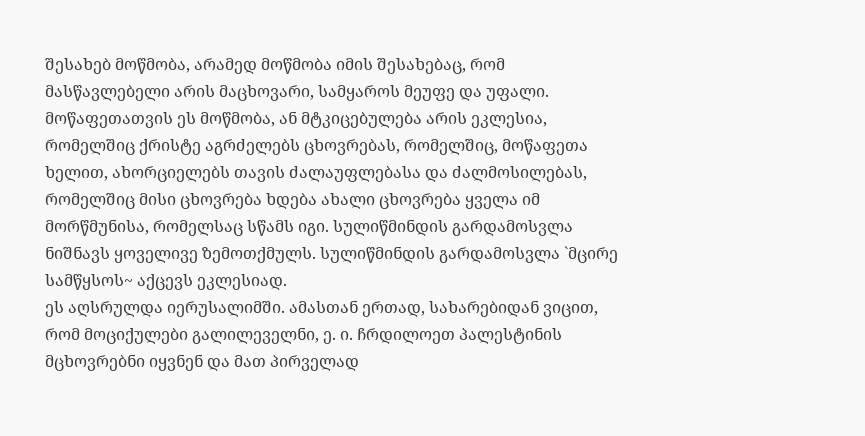შესახებ მოწმობა, არამედ მოწმობა იმის შესახებაც, რომ მასწავლებელი არის მაცხოვარი, სამყაროს მეუფე და უფალი. მოწაფეთათვის ეს მოწმობა, ან მტკიცებულება არის ეკლესია, რომელშიც ქრისტე აგრძელებს ცხოვრებას, რომელშიც, მოწაფეთა ხელით, ახორციელებს თავის ძალაუფლებასა და ძალმოსილებას, რომელშიც მისი ცხოვრება ხდება ახალი ცხოვრება ყველა იმ მორწმუნისა, რომელსაც სწამს იგი. სულიწმინდის გარდამოსვლა ნიშნავს ყოველივე ზემოთქმულს. სულიწმინდის გარდამოსვლა `მცირე სამწყსოს~ აქცევს ეკლესიად.
ეს აღსრულდა იერუსალიმში. ამასთან ერთად, სახარებიდან ვიცით, რომ მოციქულები გალილეველნი, ე. ი. ჩრდილოეთ პალესტინის მცხოვრებნი იყვნენ და მათ პირველად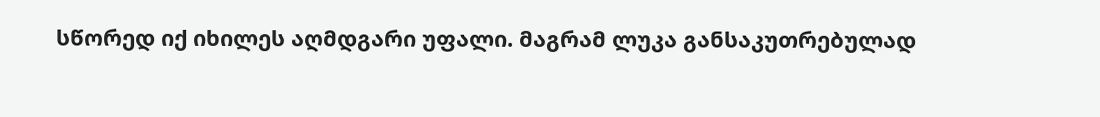სწორედ იქ იხილეს აღმდგარი უფალი. მაგრამ ლუკა განსაკუთრებულად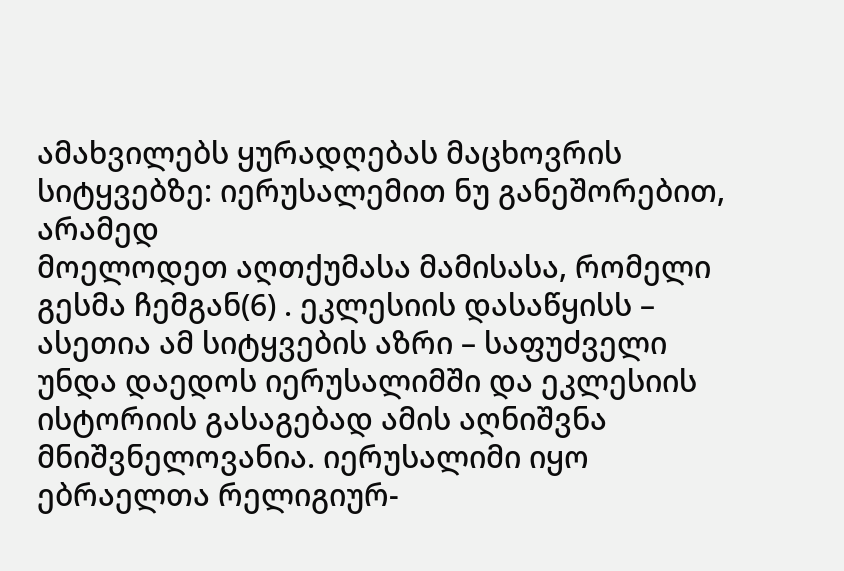ამახვილებს ყურადღებას მაცხოვრის სიტყვებზე: იერუსალემით ნუ განეშორებით, არამედ
მოელოდეთ აღთქუმასა მამისასა, რომელი გესმა ჩემგან(6) . ეკლესიის დასაწყისს – ასეთია ამ სიტყვების აზრი – საფუძველი უნდა დაედოს იერუსალიმში და ეკლესიის ისტორიის გასაგებად ამის აღნიშვნა მნიშვნელოვანია. იერუსალიმი იყო ებრაელთა რელიგიურ-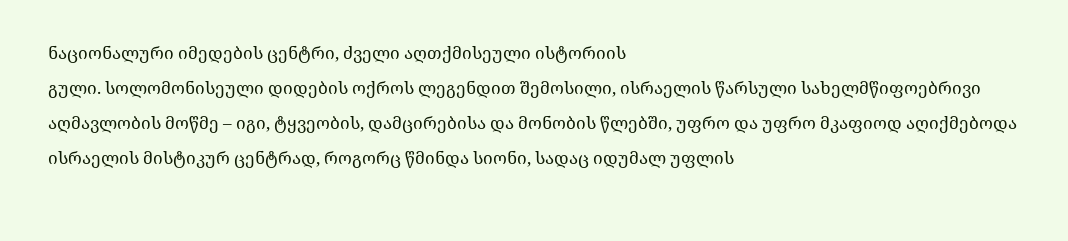ნაციონალური იმედების ცენტრი, ძველი აღთქმისეული ისტორიის
გული. სოლომონისეული დიდების ოქროს ლეგენდით შემოსილი, ისრაელის წარსული სახელმწიფოებრივი აღმავლობის მოწმე – იგი, ტყვეობის, დამცირებისა და მონობის წლებში, უფრო და უფრო მკაფიოდ აღიქმებოდა ისრაელის მისტიკურ ცენტრად, როგორც წმინდა სიონი, სადაც იდუმალ უფლის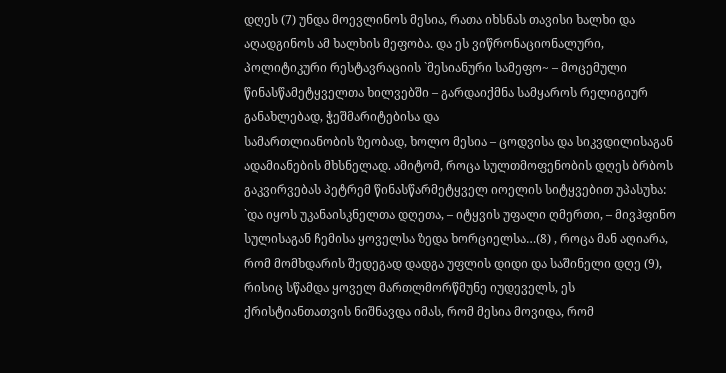დღეს (7) უნდა მოევლინოს მესია, რათა იხსნას თავისი ხალხი და აღადგინოს ამ ხალხის მეფობა. და ეს ვიწრონაციონალური, პოლიტიკური რესტავრაციის `მესიანური სამეფო~ – მოცემული წინასწამეტყველთა ხილვებში – გარდაიქმნა სამყაროს რელიგიურ განახლებად, ჭეშმარიტებისა და
სამართლიანობის ზეობად, ხოლო მესია – ცოდვისა და სიკვდილისაგან ადამიანების მხსნელად. ამიტომ, როცა სულთმოფენობის დღეს ბრბოს გაკვირვებას პეტრემ წინასწარმეტყველ იოელის სიტყვებით უპასუხა:
`და იყოს უკანაისკნელთა დღეთა, – იტყვის უფალი ღმერთი, – მივჰფინო სულისაგან ჩემისა ყოველსა ზედა ხორციელსა…(8) , როცა მან აღიარა, რომ მომხდარის შედეგად დადგა უფლის დიდი და საშინელი დღე (9), რისიც სწამდა ყოველ მართლმორწმუნე იუდეველს, ეს ქრისტიანთათვის ნიშნავდა იმას, რომ მესია მოვიდა, რომ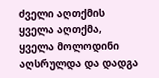ძველი აღთქმის ყველა აღთქმა, ყველა მოლოდინი აღსრულდა და დადგა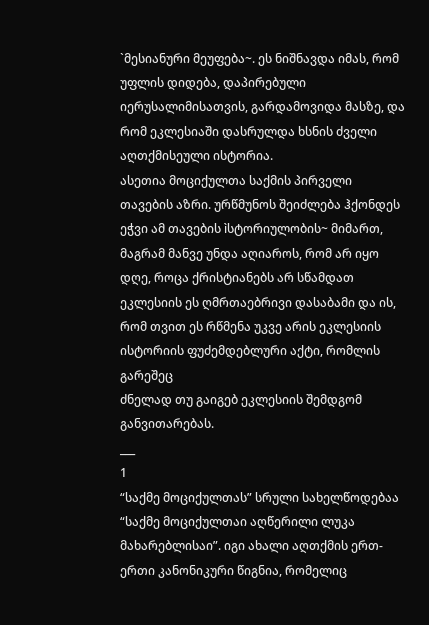`მესიანური მეუფება~. ეს ნიშნავდა იმას, რომ უფლის დიდება, დაპირებული იერუსალიმისათვის, გარდამოვიდა მასზე, და რომ ეკლესიაში დასრულდა ხსნის ძველი
აღთქმისეული ისტორია.
ასეთია მოციქულთა საქმის პირველი თავების აზრი. ურწმუნოს შეიძლება ჰქონდეს ეჭვი ამ თავების ìსტორიულობის~ მიმართ, მაგრამ მანვე უნდა აღიაროს, რომ არ იყო დღე, როცა ქრისტიანებს არ სწამდათ ეკლესიის ეს ღმრთაებრივი დასაბამი და ის, რომ თვით ეს რწმენა უკვე არის ეკლესიის ისტორიის ფუძემდებლური აქტი, რომლის გარეშეც
ძნელად თუ გაიგებ ეკლესიის შემდგომ განვითარებას.
___
1
“საქმე მოციქულთას” სრული სახელწოდებაა “საქმე მოციქულთაი აღწერილი ლუკა მახარებლისაი”. იგი ახალი აღთქმის ერთ-ერთი კანონიკური წიგნია, რომელიც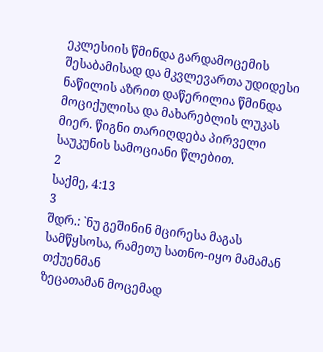ეკლესიის წმინდა გარდამოცემის შესაბამისად და მკვლევართა უდიდესი ნაწილის აზრით დაწერილია წმინდა მოციქულისა და მახარებლის ლუკას მიერ. წიგნი თარიღდება პირველი საუკუნის სამოციანი წლებით.
2
საქმე, 4:13
3
შდრ.: `ნუ გეშინინ მცირესა მაგას სამწყსოსა, რამეთუ სათნო-იყო მამამან თქუენმან
ზეცათამან მოცემად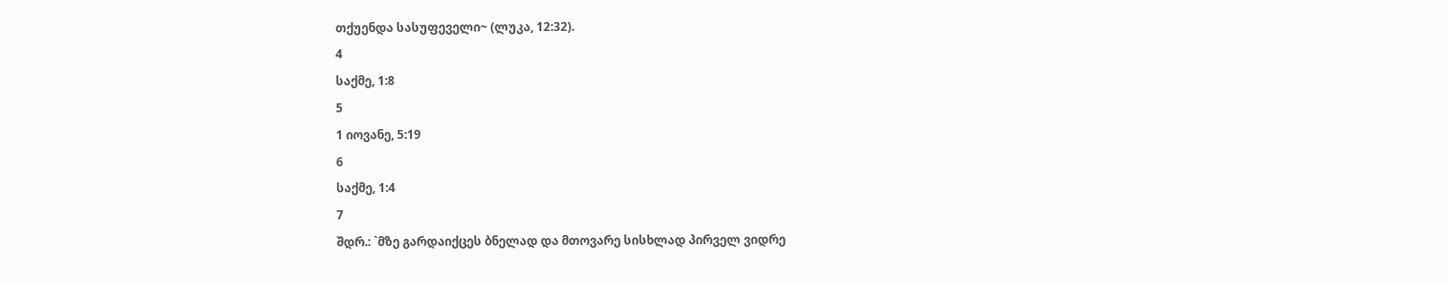თქუენდა სასუფეველი~ (ლუკა, 12:32).
4
საქმე, 1:8
5
1 იოვანე, 5:19
6
საქმე, 1:4
7
შდრ.: `მზე გარდაიქცეს ბნელად და მთოვარე სისხლად პირველ ვიდრე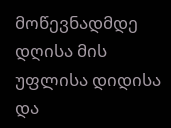მოწევნადმდე
დღისა მის უფლისა დიდისა და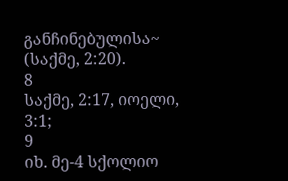განჩინებულისა~ (საქმე, 2:20).
8
საქმე, 2:17, იოელი, 3:1;
9
იხ. მე-4 სქოლიო